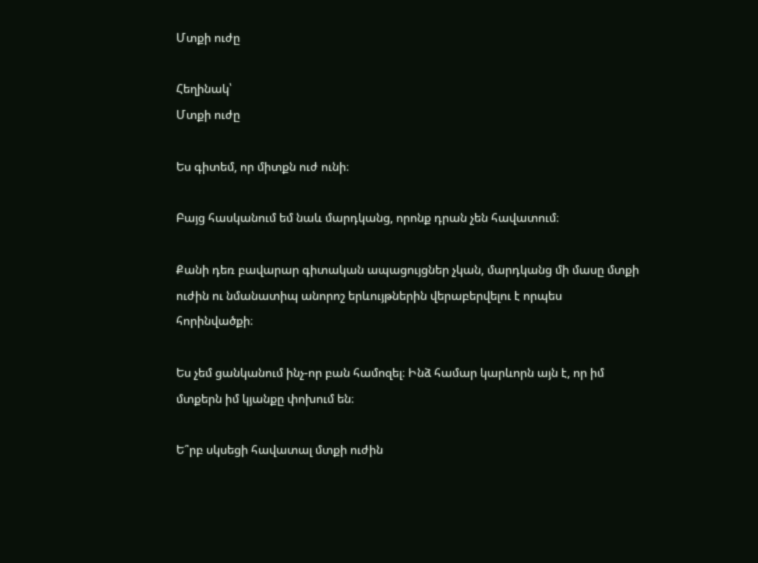Մտքի ուժը

Հեղինակ՝
Մտքի ուժը

Ես գիտեմ, որ միտքն ուժ ունի։

Բայց հասկանում եմ նաև մարդկանց, որոնք դրան չեն հավատում։

Քանի դեռ բավարար գիտական ապացույցներ չկան, մարդկանց մի մասը մտքի ուժին ու նմանատիպ անորոշ երևույթներին վերաբերվելու է որպես հորինվածքի։

Ես չեմ ցանկանում ինչ-որ բան համոզել։ Ինձ համար կարևորն այն է, որ իմ մտքերն իմ կյանքը փոխում են։

Ե՞րբ սկսեցի հավատալ մտքի ուժին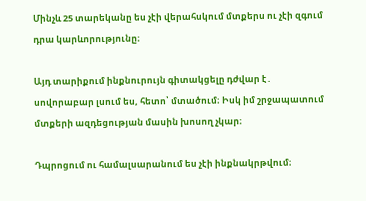Մինչև 25 տարեկանը ես չէի վերահսկում մտքերս ու չէի զգում դրա կարևորությունը։

Այդ տարիքում ինքնուրույն գիտակցելը դժվար է․ սովորաբար լսում ես, հետո՝ մտածում։ Իսկ իմ շրջապատում մտքերի ազդեցության մասին խոսող չկար։

Դպրոցում ու համալսարանում ես չէի ինքնակրթվում։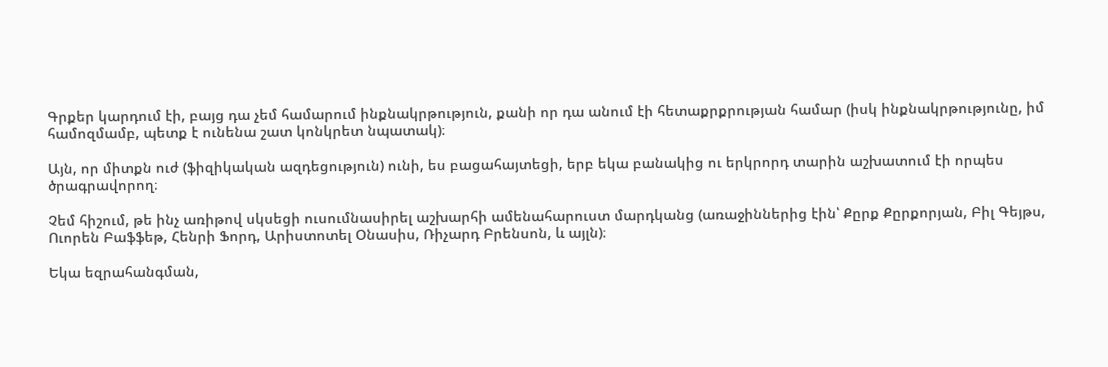Գրքեր կարդում էի, բայց դա չեմ համարում ինքնակրթություն, քանի որ դա անում էի հետաքրքրության համար (իսկ ինքնակրթությունը, իմ համոզմամբ, պետք է ունենա շատ կոնկրետ նպատակ)։

Այն, որ միտքն ուժ (ֆիզիկական ազդեցություն) ունի, ես բացահայտեցի, երբ եկա բանակից ու երկրորդ տարին աշխատում էի որպես ծրագրավորող։

Չեմ հիշում, թե ինչ առիթով սկսեցի ուսումնասիրել աշխարհի ամենահարուստ մարդկանց (առաջիններից էին՝ Քըրք Քըրքորյան, Բիլ Գեյթս, Ուորեն Բաֆֆեթ, Հենրի Ֆորդ, Արիստոտել Օնասիս, Ռիչարդ Բրենսոն, և այլն)։

Եկա եզրահանգման,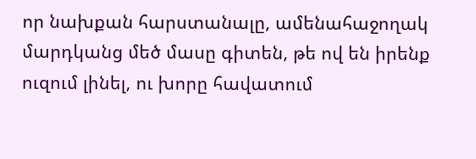որ նախքան հարստանալը, ամենահաջողակ մարդկանց մեծ մասը գիտեն, թե ով են իրենք ուզում լինել, ու խորը հավատում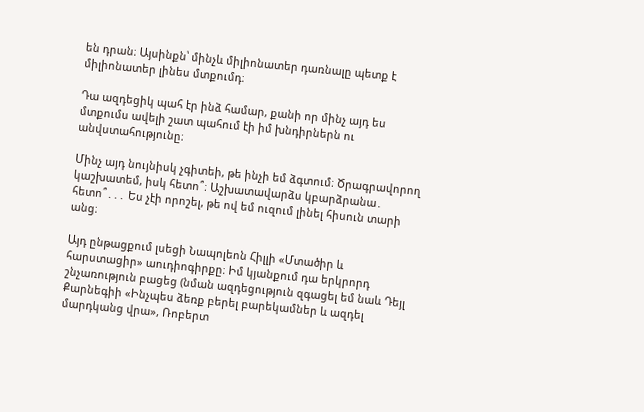են դրան։ Այսինքն՝ մինչև միլիոնատեր դառնալը պետք է միլիոնատեր լինես մտքումդ։

Դա ազդեցիկ պահ էր ինձ համար, քանի որ մինչ այդ ես մտքումս ավելի շատ պահում էի իմ խնդիրներն ու անվստահությունը։

Մինչ այդ նույնիսկ չգիտեի, թե ինչի եմ ձգտում։ Ծրագրավորող կաշխատեմ, իսկ հետո՞։ Աշխատավարձս կբարձրանա․ հետո՞․․․ Ես չէի որոշել, թե ով եմ ուզում լինել հիսուն տարի անց։

Այդ ընթացքում լսեցի Նապոլեոն Հիլլի «Մտածիր և հարստացիր» աուդիոգիրքը։ Իմ կյանքում դա երկրորդ շնչառություն բացեց (նման ազդեցություն զգացել եմ նաև Դեյլ Քարնեգիի «Ինչպես ձեռք բերել բարեկամներ և ազդել մարդկանց վրա», Ռոբերտ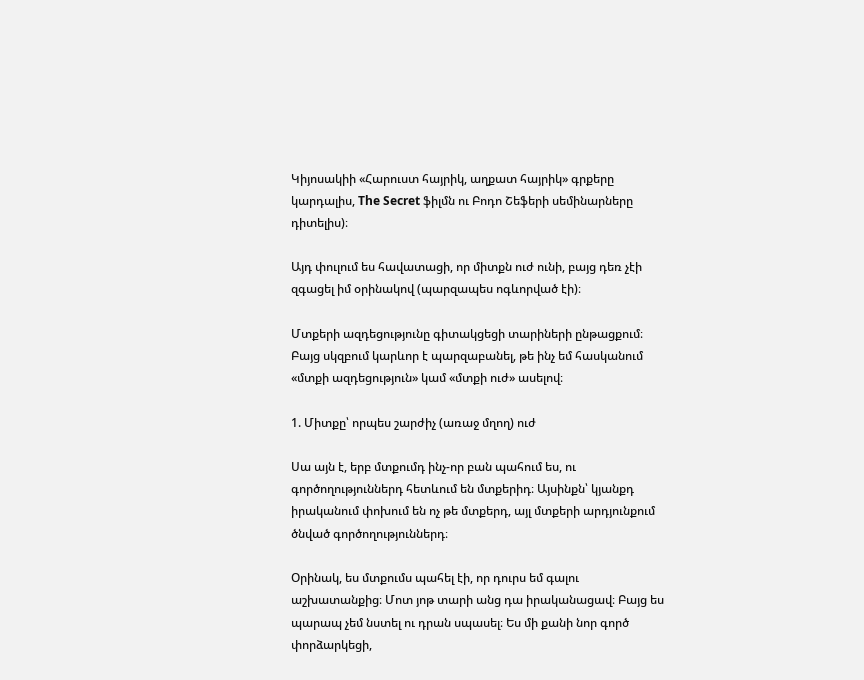Կիյոսակիի «Հարուստ հայրիկ, աղքատ հայրիկ» գրքերը կարդալիս, The Secret ֆիլմն ու Բոդո Շեֆերի սեմինարները դիտելիս)։

Այդ փուլում ես հավատացի, որ միտքն ուժ ունի, բայց դեռ չէի զգացել իմ օրինակով (պարզապես ոգևորված էի)։

Մտքերի ազդեցությունը գիտակցեցի տարիների ընթացքում։ Բայց սկզբում կարևոր է պարզաբանել, թե ինչ եմ հասկանում «մտքի ազդեցություն» կամ «մտքի ուժ» ասելով։

1. Միտքը՝ որպես շարժիչ (առաջ մղող) ուժ

Սա այն է, երբ մտքումդ ինչ-որ բան պահում ես, ու գործողություններդ հետևում են մտքերիդ։ Այսինքն՝ կյանքդ իրականում փոխում են ոչ թե մտքերդ, այլ մտքերի արդյունքում ծնված գործողություններդ։

Օրինակ, ես մտքումս պահել էի, որ դուրս եմ գալու աշխատանքից։ Մոտ յոթ տարի անց դա իրականացավ։ Բայց ես պարապ չեմ նստել ու դրան սպասել։ Ես մի քանի նոր գործ փորձարկեցի,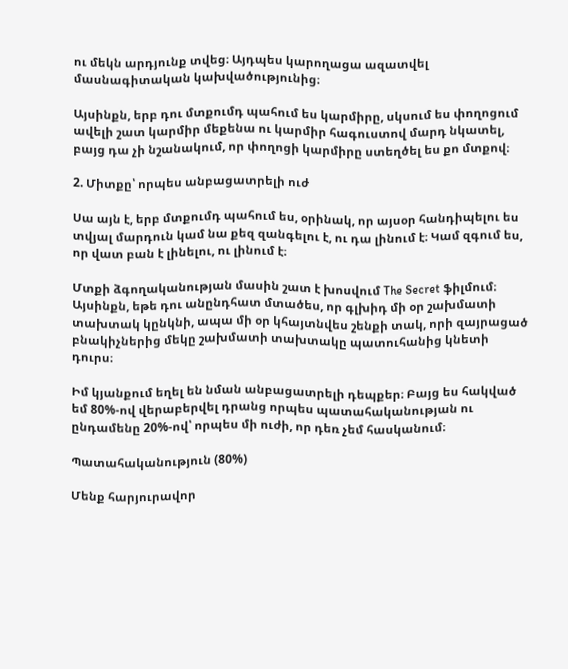ու մեկն արդյունք տվեց։ Այդպես կարողացա ազատվել մասնագիտական կախվածությունից։

Այսինքն, երբ դու մտքումդ պահում ես կարմիրը, սկսում ես փողոցում ավելի շատ կարմիր մեքենա ու կարմիր հագուստով մարդ նկատել, բայց դա չի նշանակում, որ փողոցի կարմիրը ստեղծել ես քո մտքով։

2. Միտքը՝ որպես անբացատրելի ուժ

Սա այն է, երբ մտքումդ պահում ես, օրինակ, որ այսօր հանդիպելու ես տվյալ մարդուն կամ նա քեզ զանգելու է, ու դա լինում է։ Կամ զգում ես, որ վատ բան է լինելու, ու լինում է։

Մտքի ձգողականության մասին շատ է խոսվում The Secret ֆիլմում։ Այսինքն, եթե դու անընդհատ մտածես, որ գլխիդ մի օր շախմատի տախտակ կընկնի, ապա մի օր կհայտնվես շենքի տակ, որի զայրացած բնակիչներից մեկը շախմատի տախտակը պատուհանից կնետի դուրս։

Իմ կյանքում եղել են նման անբացատրելի դեպքեր։ Բայց ես հակված եմ 80%-ով վերաբերվել դրանց որպես պատահականության ու ընդամենը 20%-ով՝ որպես մի ուժի, որ դեռ չեմ հասկանում։

Պատահականություն (80%)

Մենք հարյուրավոր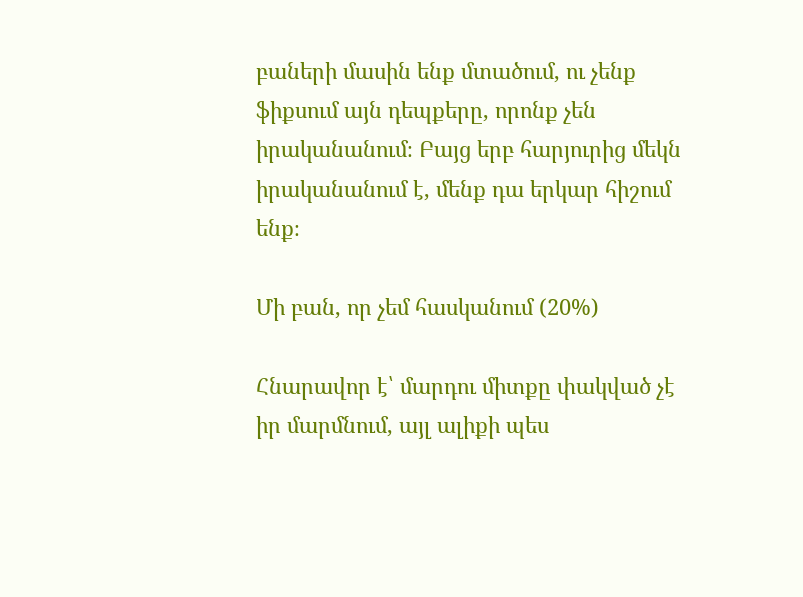բաների մասին ենք մտածում, ու չենք ֆիքսում այն դեպքերը, որոնք չեն իրականանում։ Բայց երբ հարյուրից մեկն իրականանում է, մենք դա երկար հիշում ենք։

Մի բան, որ չեմ հասկանում (20%)

Հնարավոր է՝ մարդու միտքը փակված չէ իր մարմնում, այլ ալիքի պես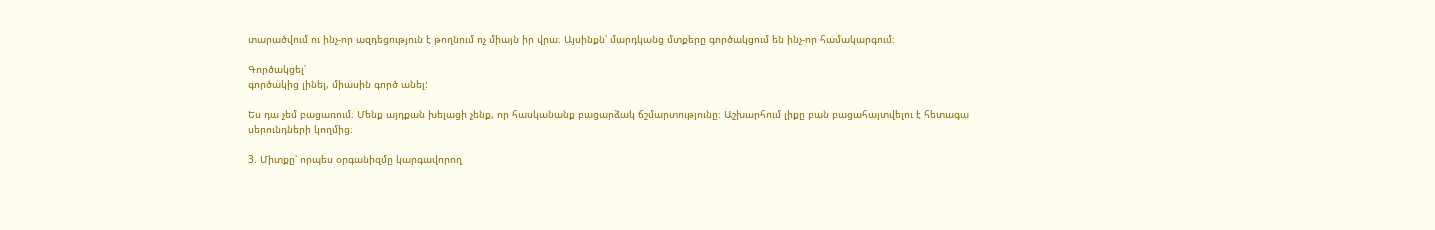տարածվում ու ինչ-որ ազդեցություն է թողնում ոչ միայն իր վրա։ Այսինքն՝ մարդկանց մտքերը գործակցում են ինչ-որ համակարգում։

Գործակցել՝
գործակից լինել, միասին գործ անել:

Ես դա չեմ բացառում։ Մենք այդքան խելացի չենք, որ հասկանանք բացարձակ ճշմարտությունը։ Աշխարհում լիքը բան բացահայտվելու է հետագա սերունդների կողմից։

3. Միտքը՝ որպես օրգանիզմը կարգավորող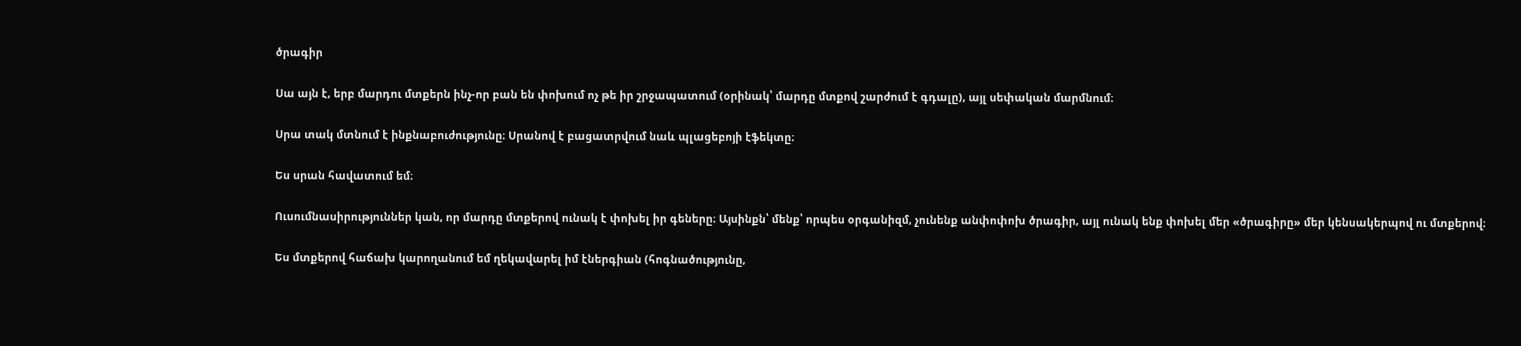ծրագիր

Սա այն է, երբ մարդու մտքերն ինչ-որ բան են փոխում ոչ թե իր շրջապատում (օրինակ՝ մարդը մտքով շարժում է գդալը), այլ սեփական մարմնում։

Սրա տակ մտնում է ինքնաբուժությունը։ Սրանով է բացատրվում նաև պլացեբոյի էֆեկտը։

Ես սրան հավատում եմ։

Ուսումնասիրություններ կան, որ մարդը մտքերով ունակ է փոխել իր գեները։ Այսինքն՝ մենք՝ որպես օրգանիզմ, չունենք անփոփոխ ծրագիր, այլ ունակ ենք փոխել մեր «ծրագիրը» մեր կենսակերպով ու մտքերով։

Ես մտքերով հաճախ կարողանում եմ ղեկավարել իմ էներգիան (հոգնածությունը,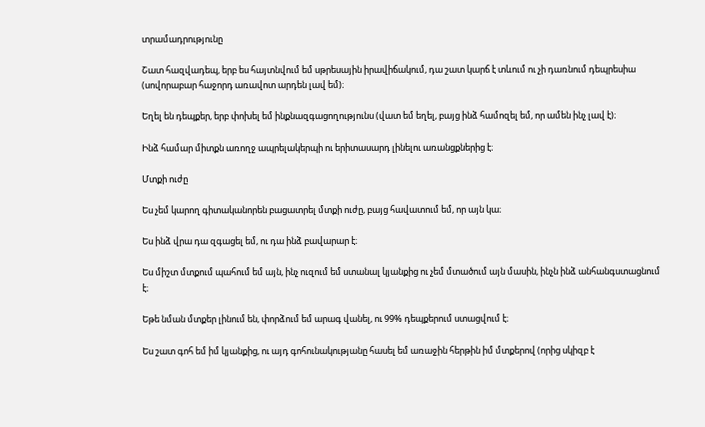տրամադրությունը

Շատ հազվադեպ, երբ ես հայտնվում եմ սթրեսային իրավիճակում, դա շատ կարճ է տևում ու չի դառնում դեպրեսիա (սովորաբար հաջորդ առավոտ արդեն լավ եմ)։

Եղել են դեպքեր, երբ փոխել եմ ինքնազգացողությունս (վատ եմ եղել, բայց ինձ համոզել եմ, որ ամեն ինչ լավ է)։

Ինձ համար միտքն առողջ ապրելակերպի ու երիտասարդ լինելու առանցքներից է։

Մտքի ուժը

Ես չեմ կարող գիտականորեն բացատրել մտքի ուժը, բայց հավատում եմ, որ այն կա։

Ես ինձ վրա դա զգացել եմ, ու դա ինձ բավարար է։

Ես միշտ մտքում պահում եմ այն, ինչ ուզում եմ ստանալ կյանքից ու չեմ մտածում այն մասին, ինչն ինձ անհանգստացնում է։

Եթե նման մտքեր լինում են, փորձում եմ արագ վանել, ու 99% դեպքերում ստացվում է։

Ես շատ գոհ եմ իմ կյանքից, ու այդ գոհունակությանը հասել եմ առաջին հերթին իմ մտքերով (որից սկիզբ է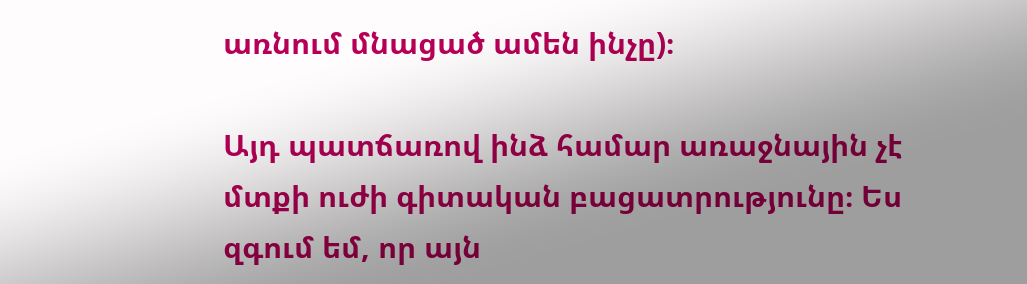առնում մնացած ամեն ինչը)։

Այդ պատճառով ինձ համար առաջնային չէ մտքի ուժի գիտական բացատրությունը։ Ես զգում եմ, որ այն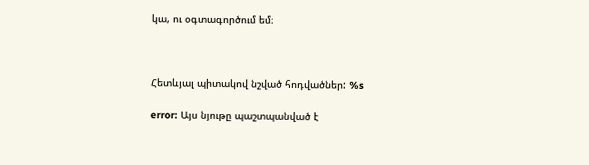կա, ու օգտագործում եմ։



Հետևյալ պիտակով նշված հոդվածներ: %s

error: Այս նյութը պաշտպանված է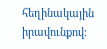հեղինակային իրավունքով: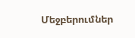Մեջբերումներ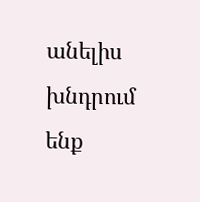անելիս խնդրում ենք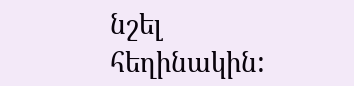նշել հեղինակին: